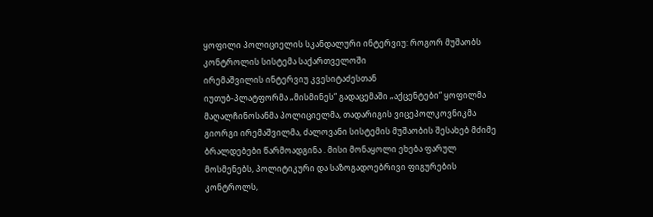ყოფილი პოლიციელის სკანდალური ინტერვიუ: როგორ მუშაობს კონტროლის სისტემა საქართველოში
ირემაშვილის ინტერვიუ კვესიტაძესთან
იუთუბ-პლატფორმა „მისმინეს“ გადაცემაში „აქცენტები“ ყოფილმა მაღალჩინოსანმა პოლიციელმა, თადარიგის ვიცეპოლკოვნიკმა გიორგი ირემაშვილმა, ძალოვანი სისტემის მუშაობის შესახებ მძიმე ბრალდებები წარმოადგინა . მისი მონაყოლი ეხება ფარულ მოსმენებს, პოლიტიკური და საზოგადოებრივი ფიგურების კონტროლს,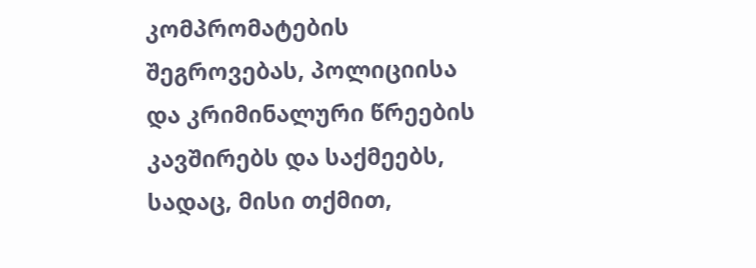კომპრომატების შეგროვებას, პოლიციისა და კრიმინალური წრეების კავშირებს და საქმეებს, სადაც, მისი თქმით,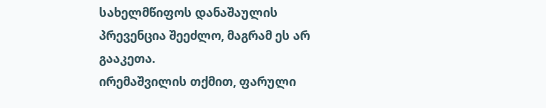სახელმწიფოს დანაშაულის პრევენცია შეეძლო, მაგრამ ეს არ გააკეთა.
ირემაშვილის თქმით, ფარული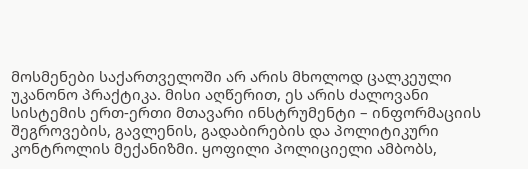მოსმენები საქართველოში არ არის მხოლოდ ცალკეული უკანონო პრაქტიკა. მისი აღწერით, ეს არის ძალოვანი სისტემის ერთ-ერთი მთავარი ინსტრუმენტი – ინფორმაციის შეგროვების, გავლენის, გადაბირების და პოლიტიკური კონტროლის მექანიზმი. ყოფილი პოლიციელი ამბობს,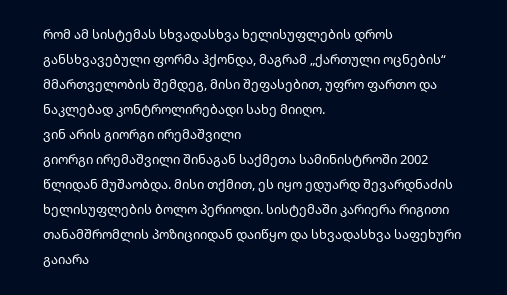რომ ამ სისტემას სხვადასხვა ხელისუფლების დროს განსხვავებული ფორმა ჰქონდა, მაგრამ „ქართული ოცნების“ მმართველობის შემდეგ, მისი შეფასებით, უფრო ფართო და ნაკლებად კონტროლირებადი სახე მიიღო.
ვინ არის გიორგი ირემაშვილი
გიორგი ირემაშვილი შინაგან საქმეთა სამინისტროში 2002 წლიდან მუშაობდა. მისი თქმით, ეს იყო ედუარდ შევარდნაძის ხელისუფლების ბოლო პერიოდი. სისტემაში კარიერა რიგითი თანამშრომლის პოზიციიდან დაიწყო და სხვადასხვა საფეხური გაიარა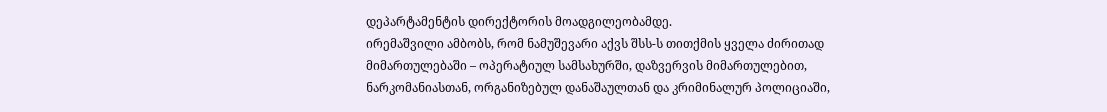დეპარტამენტის დირექტორის მოადგილეობამდე.
ირემაშვილი ამბობს, რომ ნამუშევარი აქვს შსს-ს თითქმის ყველა ძირითად მიმართულებაში – ოპერატიულ სამსახურში, დაზვერვის მიმართულებით, ნარკომანიასთან, ორგანიზებულ დანაშაულთან და კრიმინალურ პოლიციაში,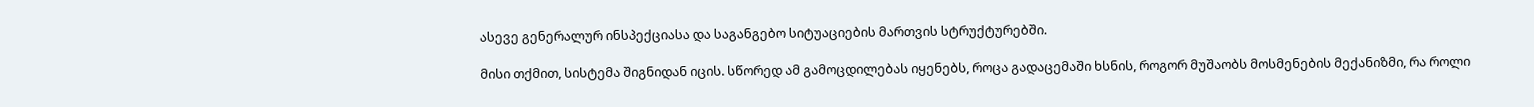ასევე გენერალურ ინსპექციასა და საგანგებო სიტუაციების მართვის სტრუქტურებში.

მისი თქმით, სისტემა შიგნიდან იცის. სწორედ ამ გამოცდილებას იყენებს, როცა გადაცემაში ხსნის, როგორ მუშაობს მოსმენების მექანიზმი, რა როლი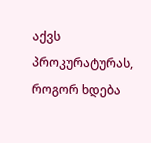აქვს პროკურატურას, როგორ ხდება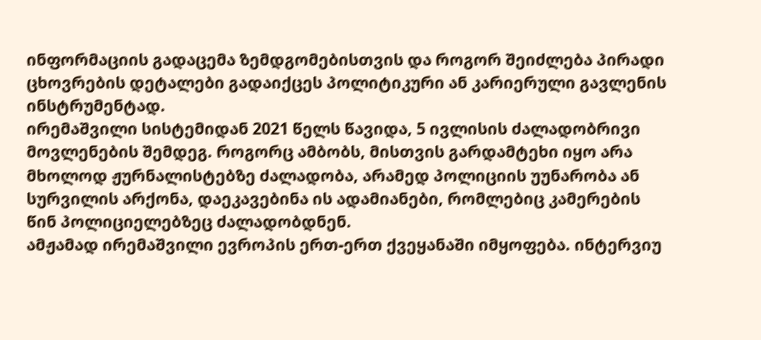ინფორმაციის გადაცემა ზემდგომებისთვის და როგორ შეიძლება პირადი ცხოვრების დეტალები გადაიქცეს პოლიტიკური ან კარიერული გავლენის ინსტრუმენტად.
ირემაშვილი სისტემიდან 2021 წელს წავიდა, 5 ივლისის ძალადობრივი მოვლენების შემდეგ. როგორც ამბობს, მისთვის გარდამტეხი იყო არა მხოლოდ ჟურნალისტებზე ძალადობა, არამედ პოლიციის უუნარობა ან სურვილის არქონა, დაეკავებინა ის ადამიანები, რომლებიც კამერების წინ პოლიციელებზეც ძალადობდნენ.
ამჟამად ირემაშვილი ევროპის ერთ-ერთ ქვეყანაში იმყოფება. ინტერვიუ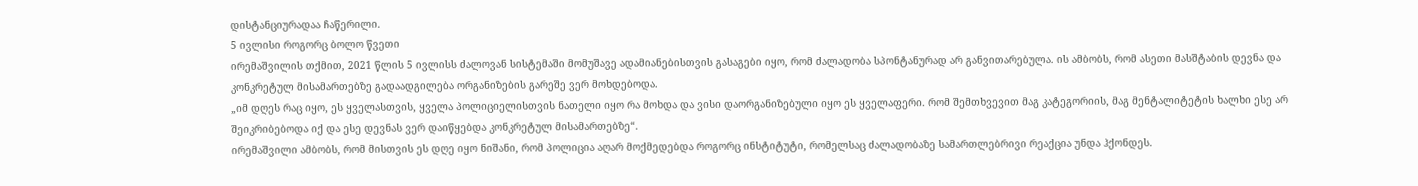დისტანციურადაა ჩაწერილი.
5 ივლისი როგორც ბოლო წვეთი
ირემაშვილის თქმით, 2021 წლის 5 ივლისს ძალოვან სისტემაში მომუშავე ადამიანებისთვის გასაგები იყო, რომ ძალადობა სპონტანურად არ განვითარებულა. ის ამბობს, რომ ასეთი მასშტაბის დევნა და კონკრეტულ მისამართებზე გადაადგილება ორგანიზების გარეშე ვერ მოხდებოდა.
„იმ დღეს რაც იყო, ეს ყველასთვის, ყველა პოლიციელისთვის ნათელი იყო რა მოხდა და ვისი დაორგანიზებული იყო ეს ყველაფერი. რომ შემთხვევით მაგ კატეგორიის, მაგ მენტალიტეტის ხალხი ესე არ შეიკრიბებოდა იქ და ესე დევნას ვერ დაიწყებდა კონკრეტულ მისამართებზე“.
ირემაშვილი ამბობს, რომ მისთვის ეს დღე იყო ნიშანი, რომ პოლიცია აღარ მოქმედებდა როგორც ინსტიტუტი, რომელსაც ძალადობაზე სამართლებრივი რეაქცია უნდა ჰქონდეს.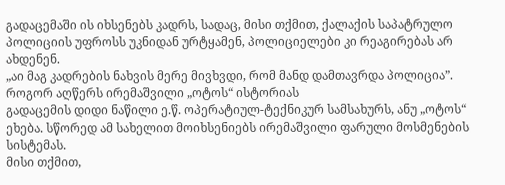გადაცემაში ის იხსენებს კადრს, სადაც, მისი თქმით, ქალაქის საპატრულო პოლიციის უფროსს უკნიდან ურტყამენ, პოლიციელები კი რეაგირებას არ ახდენენ.
„აი მაგ კადრების ნახვის მერე მივხვდი, რომ მანდ დამთავრდა პოლიცია”.
როგორ აღწერს ირემაშვილი „ოტოს“ ისტორიას
გადაცემის დიდი ნაწილი ე.წ. ოპერატიულ-ტექნიკურ სამსახურს, ანუ „ოტოს“ ეხება. სწორედ ამ სახელით მოიხსენიებს ირემაშვილი ფარული მოსმენების სისტემას.
მისი თქმით,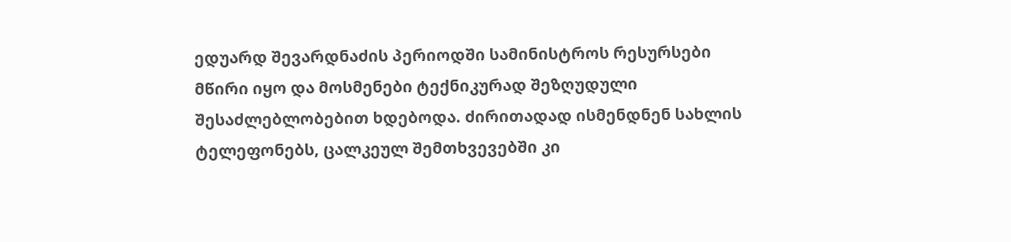ედუარდ შევარდნაძის პერიოდში სამინისტროს რესურსები მწირი იყო და მოსმენები ტექნიკურად შეზღუდული შესაძლებლობებით ხდებოდა. ძირითადად ისმენდნენ სახლის ტელეფონებს, ცალკეულ შემთხვევებში კი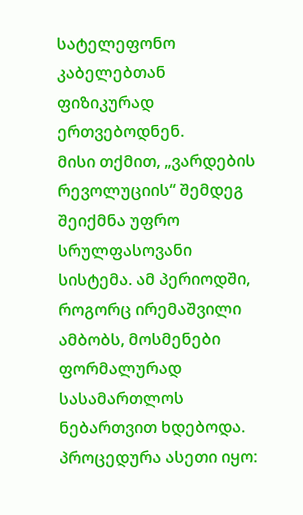სატელეფონო კაბელებთან ფიზიკურად ერთვებოდნენ.
მისი თქმით, „ვარდების რევოლუციის“ შემდეგ შეიქმნა უფრო სრულფასოვანი სისტემა. ამ პერიოდში, როგორც ირემაშვილი ამბობს, მოსმენები ფორმალურად სასამართლოს ნებართვით ხდებოდა. პროცედურა ასეთი იყო: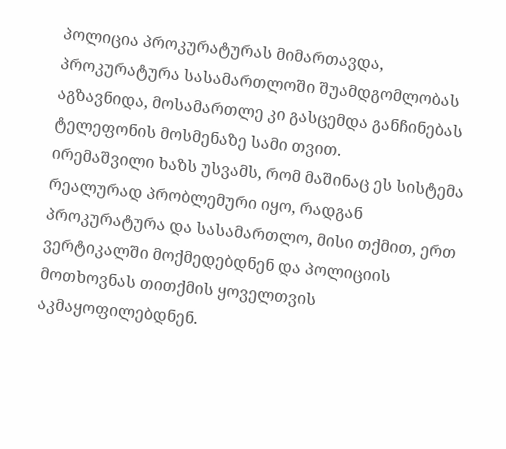პოლიცია პროკურატურას მიმართავდა, პროკურატურა სასამართლოში შუამდგომლობას აგზავნიდა, მოსამართლე კი გასცემდა განჩინებას ტელეფონის მოსმენაზე სამი თვით.
ირემაშვილი ხაზს უსვამს, რომ მაშინაც ეს სისტემა რეალურად პრობლემური იყო, რადგან პროკურატურა და სასამართლო, მისი თქმით, ერთ ვერტიკალში მოქმედებდნენ და პოლიციის მოთხოვნას თითქმის ყოველთვის აკმაყოფილებდნენ.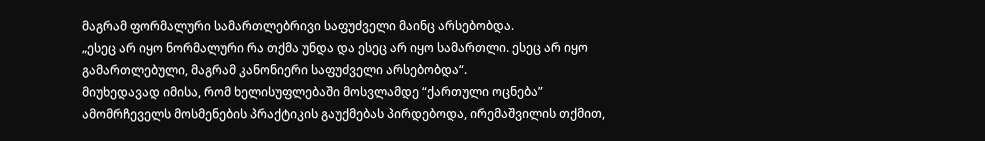მაგრამ ფორმალური სამართლებრივი საფუძველი მაინც არსებობდა.
„ესეც არ იყო ნორმალური რა თქმა უნდა და ესეც არ იყო სამართლი. ესეც არ იყო გამართლებული, მაგრამ კანონიერი საფუძველი არსებობდა“.
მიუხედავად იმისა, რომ ხელისუფლებაში მოსვლამდე “ქართული ოცნება” ამომრჩეველს მოსმენების პრაქტიკის გაუქმებას პირდებოდა, ირემაშვილის თქმით,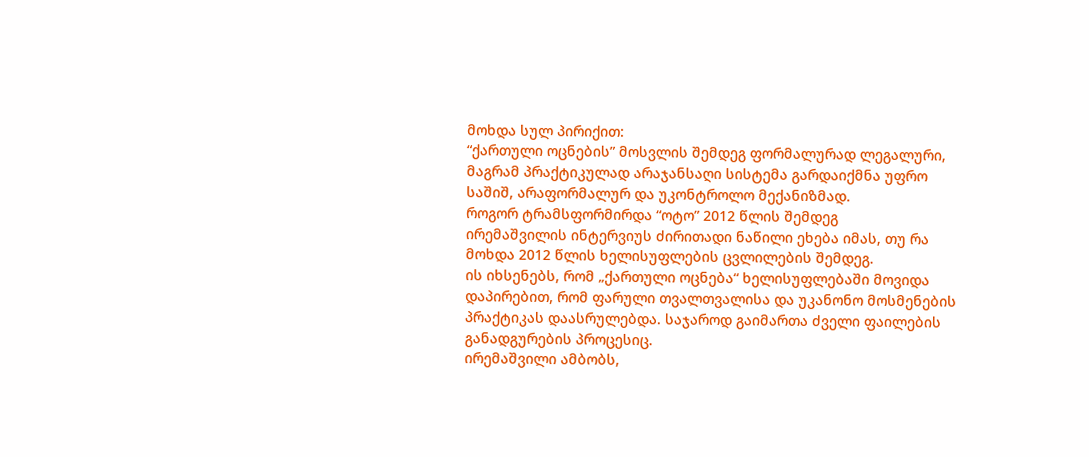მოხდა სულ პირიქით:
“ქართული ოცნების” მოსვლის შემდეგ ფორმალურად ლეგალური, მაგრამ პრაქტიკულად არაჯანსაღი სისტემა გარდაიქმნა უფრო საშიშ, არაფორმალურ და უკონტროლო მექანიზმად.
როგორ ტრამსფორმირდა “ოტო” 2012 წლის შემდეგ
ირემაშვილის ინტერვიუს ძირითადი ნაწილი ეხება იმას, თუ რა მოხდა 2012 წლის ხელისუფლების ცვლილების შემდეგ.
ის იხსენებს, რომ „ქართული ოცნება“ ხელისუფლებაში მოვიდა დაპირებით, რომ ფარული თვალთვალისა და უკანონო მოსმენების პრაქტიკას დაასრულებდა. საჯაროდ გაიმართა ძველი ფაილების განადგურების პროცესიც.
ირემაშვილი ამბობს,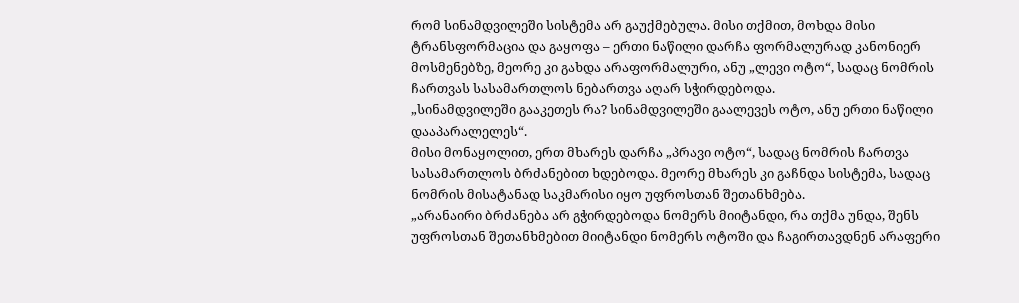რომ სინამდვილეში სისტემა არ გაუქმებულა. მისი თქმით, მოხდა მისი ტრანსფორმაცია და გაყოფა – ერთი ნაწილი დარჩა ფორმალურად კანონიერ მოსმენებზე, მეორე კი გახდა არაფორმალური, ანუ „ლევი ოტო“, სადაც ნომრის ჩართვას სასამართლოს ნებართვა აღარ სჭირდებოდა.
„სინამდვილეში გააკეთეს რა? სინამდვილეში გაალევეს ოტო, ანუ ერთი ნაწილი დააპარალელეს“.
მისი მონაყოლით, ერთ მხარეს დარჩა „პრავი ოტო“, სადაც ნომრის ჩართვა სასამართლოს ბრძანებით ხდებოდა. მეორე მხარეს კი გაჩნდა სისტემა, სადაც ნომრის მისატანად საკმარისი იყო უფროსთან შეთანხმება.
„არანაირი ბრძანება არ გჭირდებოდა ნომერს მიიტანდი, რა თქმა უნდა, შენს უფროსთან შეთანხმებით მიიტანდი ნომერს ოტოში და ჩაგირთავდნენ არაფერი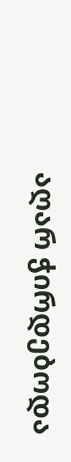აღარ ჭირდებოდა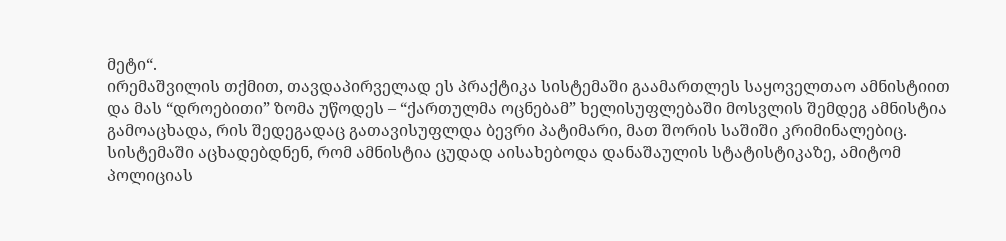მეტი“.
ირემაშვილის თქმით, თავდაპირველად ეს პრაქტიკა სისტემაში გაამართლეს საყოველთაო ამნისტიით და მას “დროებითი” ზომა უწოდეს – “ქართულმა ოცნებამ” ხელისუფლებაში მოსვლის შემდეგ ამნისტია გამოაცხადა, რის შედეგადაც გათავისუფლდა ბევრი პატიმარი, მათ შორის საშიში კრიმინალებიც. სისტემაში აცხადებდნენ, რომ ამნისტია ცუდად აისახებოდა დანაშაულის სტატისტიკაზე, ამიტომ პოლიციას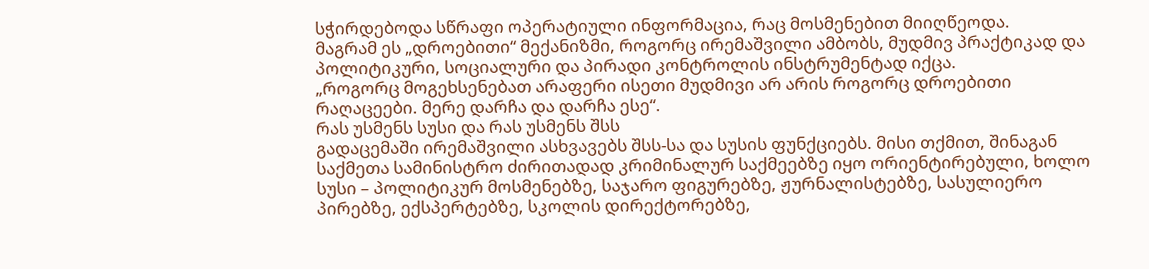სჭირდებოდა სწრაფი ოპერატიული ინფორმაცია, რაც მოსმენებით მიიღწეოდა.
მაგრამ ეს „დროებითი“ მექანიზმი, როგორც ირემაშვილი ამბობს, მუდმივ პრაქტიკად და პოლიტიკური, სოციალური და პირადი კონტროლის ინსტრუმენტად იქცა.
„როგორც მოგეხსენებათ არაფერი ისეთი მუდმივი არ არის როგორც დროებითი რაღაცეები. მერე დარჩა და დარჩა ესე“.
რას უსმენს სუსი და რას უსმენს შსს
გადაცემაში ირემაშვილი ასხვავებს შსს-სა და სუსის ფუნქციებს. მისი თქმით, შინაგან საქმეთა სამინისტრო ძირითადად კრიმინალურ საქმეებზე იყო ორიენტირებული, ხოლო სუსი – პოლიტიკურ მოსმენებზე, საჯარო ფიგურებზე, ჟურნალისტებზე, სასულიერო პირებზე, ექსპერტებზე, სკოლის დირექტორებზე,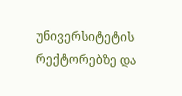უნივერსიტეტის რექტორებზე და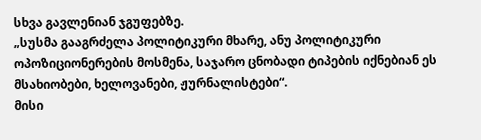სხვა გავლენიან ჯგუფებზე.
„სუსმა გააგრძელა პოლიტიკური მხარე, ანუ პოლიტიკური ოპოზიციონერების მოსმენა, საჯარო ცნობადი ტიპების იქნებიან ეს მსახიობები, ხელოვანები, ჟურნალისტები“.
მისი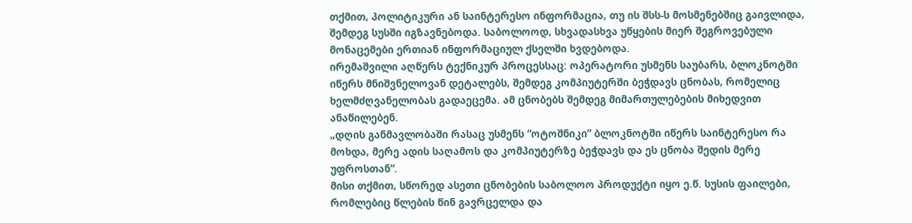თქმით, პოლიტიკური ან საინტერესო ინფორმაცია, თუ ის შსს-ს მოსმენებშიც გაივლიდა, შემდეგ სუსში იგზავნებოდა. საბოლოოდ, სხვადასხვა უწყების მიერ შეგროვებული მონაცემები ერთიან ინფორმაციულ ქსელში ხვდებოდა.
ირემაშვილი აღწერს ტექნიკურ პროცესსაც: ოპერატორი უსმენს საუბარს, ბლოკნოტში იწერს მნიშვნელოვან დეტალებს, შემდეგ კომპიუტერში ბეჭდავს ცნობას, რომელიც ხელმძღვანელობას გადაეცემა. ამ ცნობებს შემდეგ მიმართულებების მიხედვით ანაწილებენ.
„დღის განმავლობაში რასაც უსმენს “ოტოშნიკი” ბლოკნოტში იწერს საინტერესო რა მოხდა, მერე ადის საღამოს და კომპიუტერზე ბეჭდავს და ეს ცნობა შედის მერე უფროსთან“.
მისი თქმით, სწორედ ასეთი ცნობების საბოლოო პროდუქტი იყო ე.წ. სუსის ფაილები, რომლებიც წლების წინ გავრცელდა და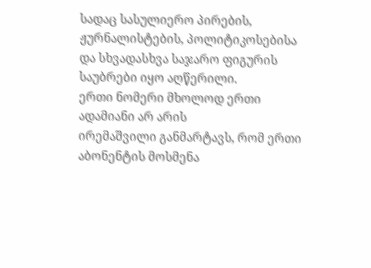სადაც სასულიერო პირების, ჟურნალისტების, პოლიტიკოსებისა და სხვადასხვა საჯარო ფიგურის საუბრები იყო აღწერილი.
ერთი ნომერი მხოლოდ ერთი ადამიანი არ არის
ირემაშვილი განმარტავს, რომ ერთი აბონენტის მოსმენა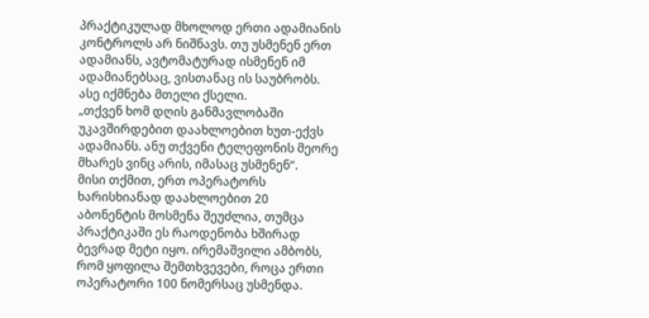პრაქტიკულად მხოლოდ ერთი ადამიანის კონტროლს არ ნიშნავს. თუ უსმენენ ერთ ადამიანს, ავტომატურად ისმენენ იმ ადამიანებსაც, ვისთანაც ის საუბრობს. ასე იქმნება მთელი ქსელი.
„თქვენ ხომ დღის განმავლობაში უკავშირდებით დაახლოებით ხუთ-ექვს ადამიანს. ანუ თქვენი ტელეფონის მეორე მხარეს ვინც არის, იმასაც უსმენენ“.
მისი თქმით, ერთ ოპერატორს ხარისხიანად დაახლოებით 20 აბონენტის მოსმენა შეუძლია, თუმცა პრაქტიკაში ეს რაოდენობა ხშირად ბევრად მეტი იყო. ირემაშვილი ამბობს, რომ ყოფილა შემთხვევები, როცა ერთი ოპერატორი 100 ნომერსაც უსმენდა.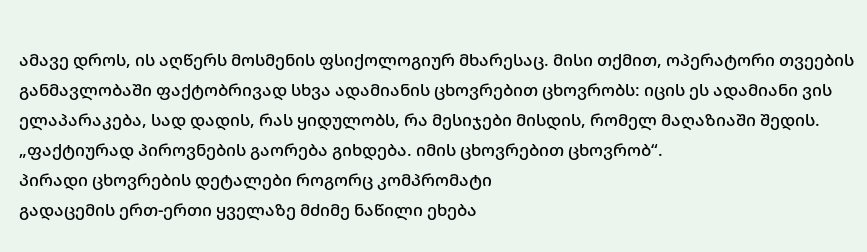ამავე დროს, ის აღწერს მოსმენის ფსიქოლოგიურ მხარესაც. მისი თქმით, ოპერატორი თვეების განმავლობაში ფაქტობრივად სხვა ადამიანის ცხოვრებით ცხოვრობს: იცის ეს ადამიანი ვის ელაპარაკება, სად დადის, რას ყიდულობს, რა მესიჯები მისდის, რომელ მაღაზიაში შედის.
„ფაქტიურად პიროვნების გაორება გიხდება. იმის ცხოვრებით ცხოვრობ“.
პირადი ცხოვრების დეტალები როგორც კომპრომატი
გადაცემის ერთ-ერთი ყველაზე მძიმე ნაწილი ეხება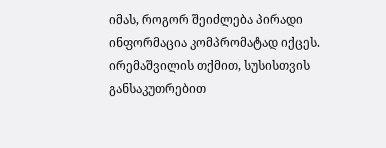იმას, როგორ შეიძლება პირადი ინფორმაცია კომპრომატად იქცეს. ირემაშვილის თქმით, სუსისთვის განსაკუთრებით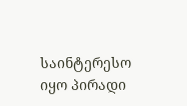საინტერესო იყო პირადი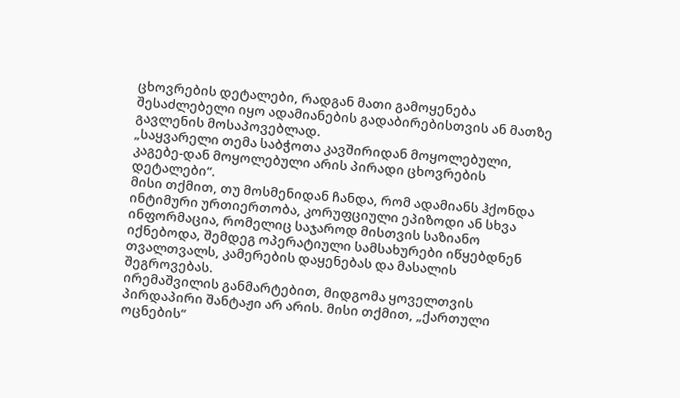ცხოვრების დეტალები, რადგან მათი გამოყენება შესაძლებელი იყო ადამიანების გადაბირებისთვის ან მათზე გავლენის მოსაპოვებლად.
„საყვარელი თემა საბჭოთა კავშირიდან მოყოლებული, კაგებე-დან მოყოლებული არის პირადი ცხოვრების დეტალები“.
მისი თქმით, თუ მოსმენიდან ჩანდა, რომ ადამიანს ჰქონდა ინტიმური ურთიერთობა, კორუფციული ეპიზოდი ან სხვა ინფორმაცია, რომელიც საჯაროდ მისთვის საზიანო იქნებოდა, შემდეგ ოპერატიული სამსახურები იწყებდნენ თვალთვალს, კამერების დაყენებას და მასალის შეგროვებას.
ირემაშვილის განმარტებით, მიდგომა ყოველთვის პირდაპირი შანტაჟი არ არის. მისი თქმით, „ქართული ოცნების“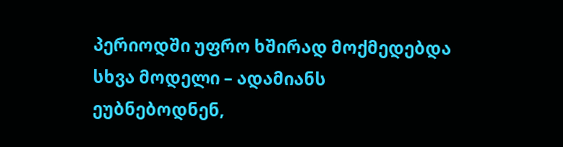პერიოდში უფრო ხშირად მოქმედებდა სხვა მოდელი – ადამიანს ეუბნებოდნენ,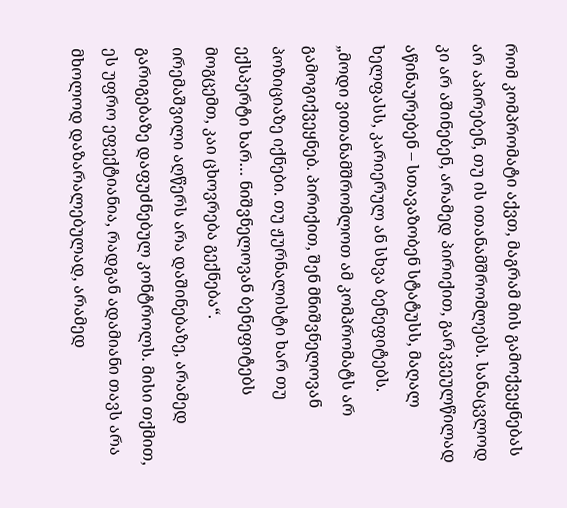რომ კომპრომატი აქვთ, მაგრამ მის გამოქვეყნებას არ აპირებენ, თუ ის ითანამშრომლებს. სანაცვლოდ კი არ აშინებენ, არამედ პირიქით, გარკვეულწილად აწინაურებენ – სთავაზობენ სტატუსს, მაღალ ხელფასს, კარიერულ ან სხვა ბენეფიტებს.
„მოდი ვითანამშრომლოთ ამ კომპრომატს არ გამოგიქვეყნებ. პირიქით, შენ მნიშვნელოვან პოზიციაზე იქნები. თუ ჟურნალისტი ხარ თუ ექსპერტი ხარ… ნიშვნელოვან ბენეფიტებს მოგცემთ, კაი ცხოვრება გექნება“.
ირემაშვილი აღწერს არა დაშინებაზე, არამედ გარიგებაზე დაფუძნებულ კონტროლს. მისი თქმით, ეს უფრო ეფექტიანია, რადგან ადამიანი თავს არა მხოლოდ დაზარალებულად, არამედ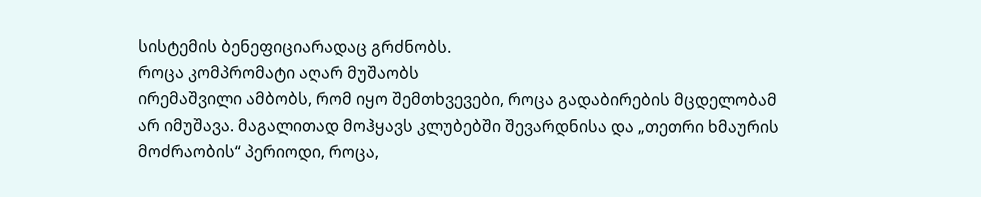სისტემის ბენეფიციარადაც გრძნობს.
როცა კომპრომატი აღარ მუშაობს
ირემაშვილი ამბობს, რომ იყო შემთხვევები, როცა გადაბირების მცდელობამ არ იმუშავა. მაგალითად მოჰყავს კლუბებში შევარდნისა და „თეთრი ხმაურის მოძრაობის“ პერიოდი, როცა,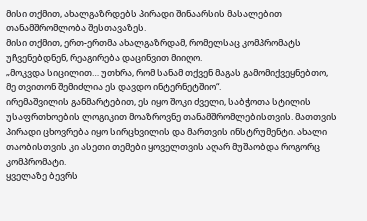მისი თქმით, ახალგაზრდებს პირადი შინაარსის მასალებით თანამშრომლობა შესთავაზეს.
მისი თქმით, ერთ-ერთმა ახალგაზრდამ, რომელსაც კომპრომატს უჩვენებდნენ, რეაგირება დაცინვით მიიღო.
„მოკვდა სიცილით… უთხრა, რომ სანამ თქვენ მაგას გამომიქვეყნებთო, მე თვითონ შემიძლია ეს დავდო ინტერნეტშიო“.
ირემაშვილის განმარტებით, ეს იყო შოკი ძველი, საბჭოთა სტილის უსაფრთხოების ლოგიკით მოაზროვნე თანამშრომლებისთვის. მათთვის პირადი ცხოვრება იყო სირცხვილის და მართვის ინსტრუმენტი. ახალი თაობისთვის კი ასეთი თემები ყოველთვის აღარ მუშაობდა როგორც კომპრომატი.
ყველაზე ბევრს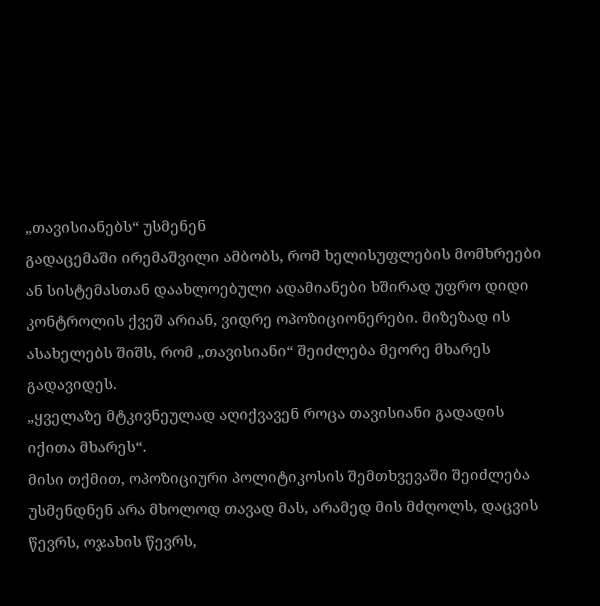„თავისიანებს“ უსმენენ
გადაცემაში ირემაშვილი ამბობს, რომ ხელისუფლების მომხრეები ან სისტემასთან დაახლოებული ადამიანები ხშირად უფრო დიდი კონტროლის ქვეშ არიან, ვიდრე ოპოზიციონერები. მიზეზად ის ასახელებს შიშს, რომ „თავისიანი“ შეიძლება მეორე მხარეს გადავიდეს.
„ყველაზე მტკივნეულად აღიქვავენ როცა თავისიანი გადადის იქითა მხარეს“.
მისი თქმით, ოპოზიციური პოლიტიკოსის შემთხვევაში შეიძლება უსმენდნენ არა მხოლოდ თავად მას, არამედ მის მძღოლს, დაცვის წევრს, ოჯახის წევრს,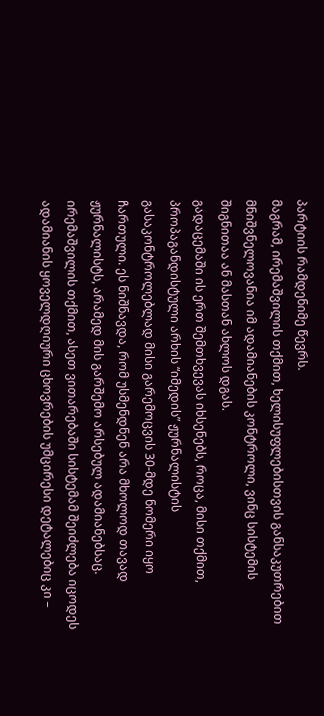პარტიის რამდენიმე წევრს.
მაგრამ, ირემაშვილის თქმით, ხელისუფლებისთვის განსაკუთრებით მნიშვნელოვანია იმ ადამიანების კონტროლი, ვინც სისტემის შიგნითაა ან მასთან ახლოს დგას.
გადაცემაში ის ერთ შემთხვევას იხსენებს, როცა, მისი თქმით, პროპაგანდისტული არხის “იმედის” ჟურნალისტის გასაკონტროლებლად მისი გარემოცვის 30-მდე ნომერი იყო ჩართული. ეს ნიშნავდა, რომ უსმენდნენ არა მხოლოდ თავად ჟურნალისტს, არამედ მის გარშემო არსებულ ადამიანებსაც.
ირემაშვილის თქმით, ასეთ ვითარებაში სისტემამ შეიძლება იცოდეს ადამიანის ყოველდღიური ცხოვრების უმცირესი დეტალებიც კი –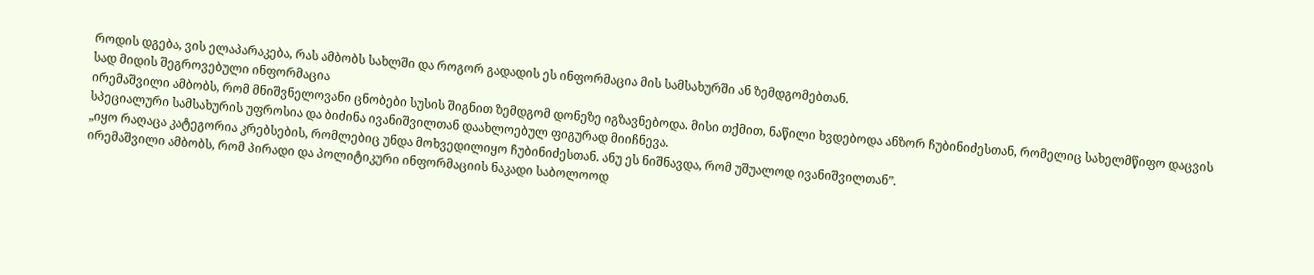როდის დგება, ვის ელაპარაკება, რას ამბობს სახლში და როგორ გადადის ეს ინფორმაცია მის სამსახურში ან ზემდგომებთან.
სად მიდის შეგროვებული ინფორმაცია
ირემაშვილი ამბობს, რომ მნიშვნელოვანი ცნობები სუსის შიგნით ზემდგომ დონეზე იგზავნებოდა. მისი თქმით, ნაწილი ხვდებოდა ანზორ ჩუბინიძესთან, რომელიც სახელმწიფო დაცვის სპეციალური სამსახურის უფროსია და ბიძინა ივანიშვილთან დაახლოებულ ფიგურად მიიჩნევა.
„იყო რაღაცა კატეგორია კრებსების, რომლებიც უნდა მოხვედილიყო ჩუბინიძესთან. ანუ ეს ნიშნავდა, რომ უშუალოდ ივანიშვილთან”.
ირემაშვილი ამბობს, რომ პირადი და პოლიტიკური ინფორმაციის ნაკადი საბოლოოდ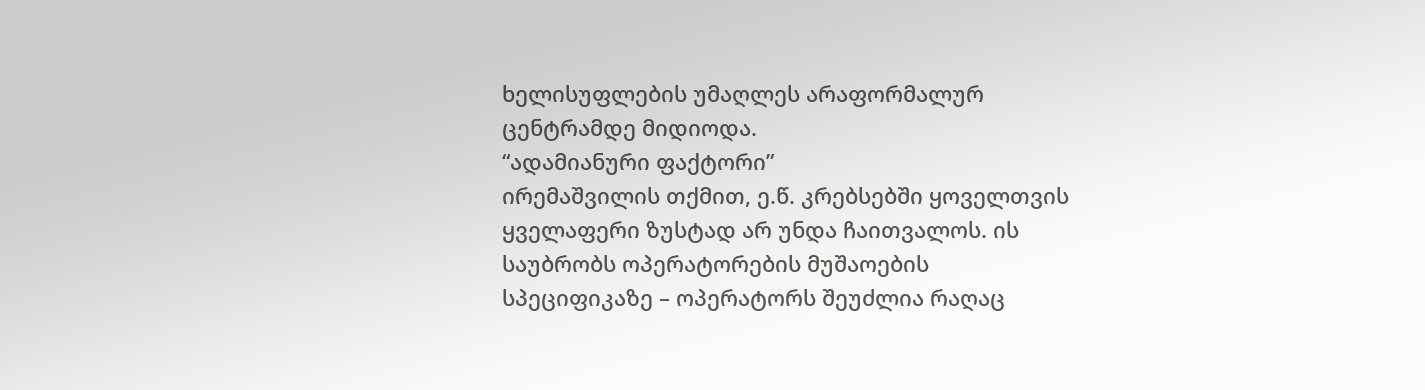ხელისუფლების უმაღლეს არაფორმალურ ცენტრამდე მიდიოდა.
“ადამიანური ფაქტორი”
ირემაშვილის თქმით, ე.წ. კრებსებში ყოველთვის ყველაფერი ზუსტად არ უნდა ჩაითვალოს. ის საუბრობს ოპერატორების მუშაოების სპეციფიკაზე – ოპერატორს შეუძლია რაღაც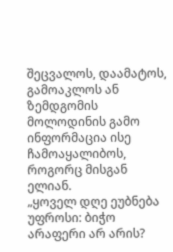შეცვალოს, დაამატოს, გამოაკლოს ან ზემდგომის მოლოდინის გამო ინფორმაცია ისე ჩამოაყალიბოს, როგორც მისგან ელიან.
„ყოველ დღე ეუბნება უფროსი: ბიჭო არაფერი არ არის?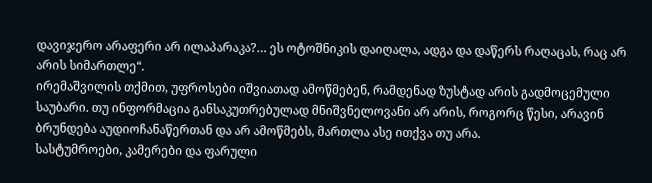დავიჯერო არაფერი არ ილაპარაკა?… ეს ოტოშნიკის დაიღალა, ადგა და დაწერს რაღაცას, რაც არ არის სიმართლე“.
ირემაშვილის თქმით, უფროსები იშვიათად ამოწმებენ, რამდენად ზუსტად არის გადმოცემული საუბარი. თუ ინფორმაცია განსაკუთრებულად მნიშვნელოვანი არ არის, როგორც წესი, არავინ ბრუნდება აუდიოჩანაწერთან და არ ამოწმებს, მართლა ასე ითქვა თუ არა.
სასტუმროები, კამერები და ფარული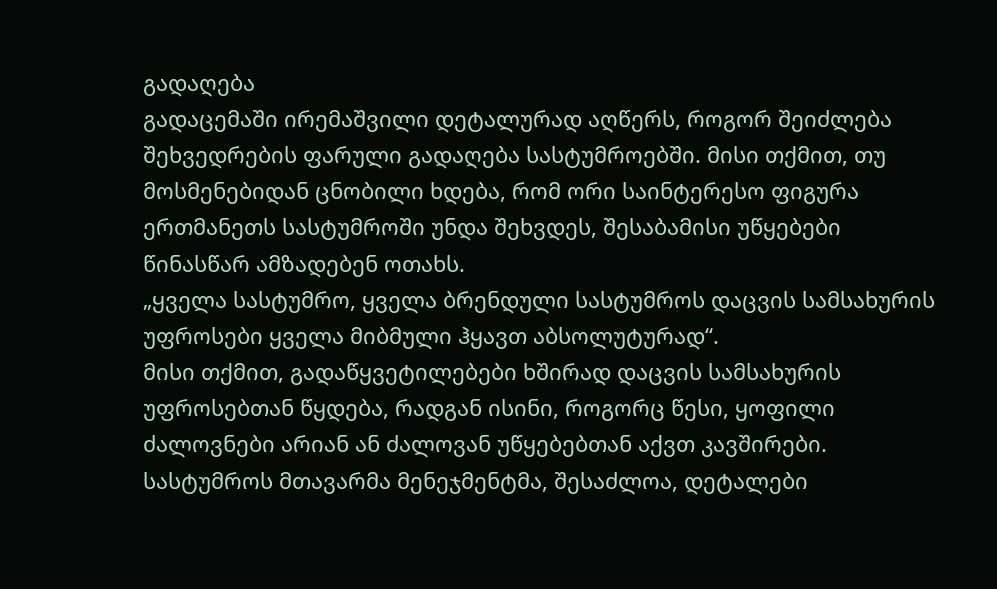გადაღება
გადაცემაში ირემაშვილი დეტალურად აღწერს, როგორ შეიძლება შეხვედრების ფარული გადაღება სასტუმროებში. მისი თქმით, თუ მოსმენებიდან ცნობილი ხდება, რომ ორი საინტერესო ფიგურა ერთმანეთს სასტუმროში უნდა შეხვდეს, შესაბამისი უწყებები წინასწარ ამზადებენ ოთახს.
„ყველა სასტუმრო, ყველა ბრენდული სასტუმროს დაცვის სამსახურის უფროსები ყველა მიბმული ჰყავთ აბსოლუტურად“.
მისი თქმით, გადაწყვეტილებები ხშირად დაცვის სამსახურის უფროსებთან წყდება, რადგან ისინი, როგორც წესი, ყოფილი ძალოვნები არიან ან ძალოვან უწყებებთან აქვთ კავშირები. სასტუმროს მთავარმა მენეჯმენტმა, შესაძლოა, დეტალები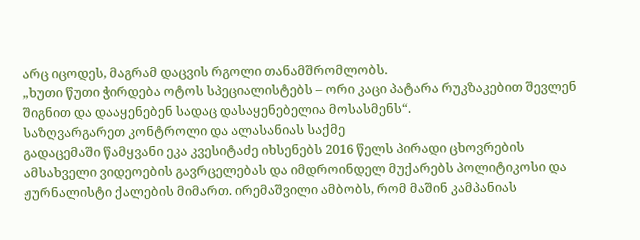არც იცოდეს, მაგრამ დაცვის რგოლი თანამშრომლობს.
„ხუთი წუთი ჭირდება ოტოს სპეციალისტებს – ორი კაცი პატარა რუკზაკებით შევლენ შიგნით და დააყენებენ სადაც დასაყენებელია მოსასმენს“.
საზღვარგარეთ კონტროლი და ალასანიას საქმე
გადაცემაში წამყვანი ეკა კვესიტაძე იხსენებს 2016 წელს პირადი ცხოვრების ამსახველი ვიდეოების გავრცელებას და იმდროინდელ მუქარებს პოლიტიკოსი და ჟურნალისტი ქალების მიმართ. ირემაშვილი ამბობს, რომ მაშინ კამპანიას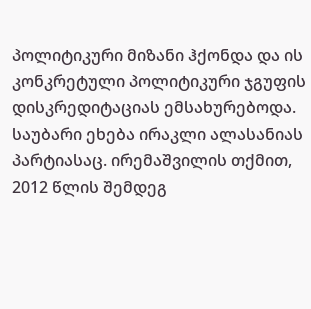პოლიტიკური მიზანი ჰქონდა და ის კონკრეტული პოლიტიკური ჯგუფის დისკრედიტაციას ემსახურებოდა.
საუბარი ეხება ირაკლი ალასანიას პარტიასაც. ირემაშვილის თქმით, 2012 წლის შემდეგ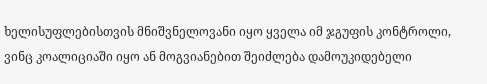ხელისუფლებისთვის მნიშვნელოვანი იყო ყველა იმ ჯგუფის კონტროლი, ვინც კოალიციაში იყო ან მოგვიანებით შეიძლება დამოუკიდებელი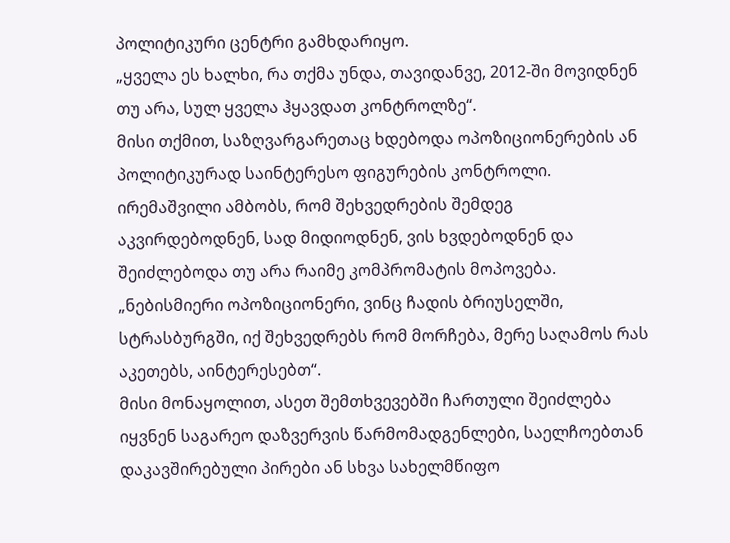პოლიტიკური ცენტრი გამხდარიყო.
„ყველა ეს ხალხი, რა თქმა უნდა, თავიდანვე, 2012-ში მოვიდნენ თუ არა, სულ ყველა ჰყავდათ კონტროლზე“.
მისი თქმით, საზღვარგარეთაც ხდებოდა ოპოზიციონერების ან პოლიტიკურად საინტერესო ფიგურების კონტროლი. ირემაშვილი ამბობს, რომ შეხვედრების შემდეგ აკვირდებოდნენ, სად მიდიოდნენ, ვის ხვდებოდნენ და შეიძლებოდა თუ არა რაიმე კომპრომატის მოპოვება.
„ნებისმიერი ოპოზიციონერი, ვინც ჩადის ბრიუსელში, სტრასბურგში, იქ შეხვედრებს რომ მორჩება, მერე საღამოს რას აკეთებს, აინტერესებთ“.
მისი მონაყოლით, ასეთ შემთხვევებში ჩართული შეიძლება იყვნენ საგარეო დაზვერვის წარმომადგენლები, საელჩოებთან დაკავშირებული პირები ან სხვა სახელმწიფო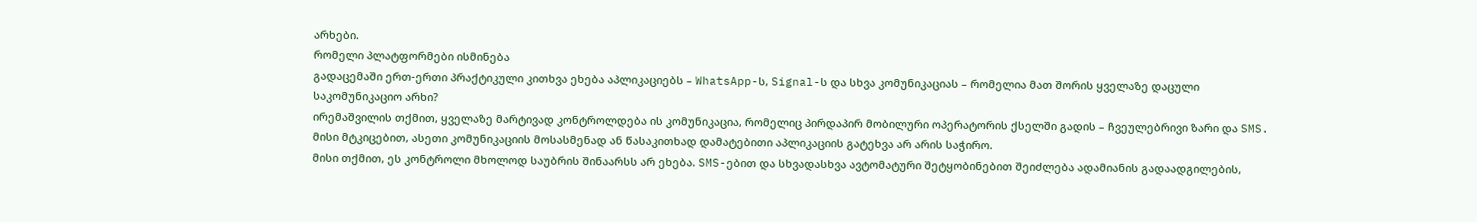არხები.
რომელი პლატფორმები ისმინება
გადაცემაში ერთ-ერთი პრაქტიკული კითხვა ეხება აპლიკაციებს – WhatsApp-ს, Signal-ს და სხვა კომუნიკაციას – რომელია მათ შორის ყველაზე დაცული საკომუნიკაციო არხი?
ირემაშვილის თქმით, ყველაზე მარტივად კონტროლდება ის კომუნიკაცია, რომელიც პირდაპირ მობილური ოპერატორის ქსელში გადის – ჩვეულებრივი ზარი და SMS. მისი მტკიცებით, ასეთი კომუნიკაციის მოსასმენად ან წასაკითხად დამატებითი აპლიკაციის გატეხვა არ არის საჭირო.
მისი თქმით, ეს კონტროლი მხოლოდ საუბრის შინაარსს არ ეხება. SMS-ებით და სხვადასხვა ავტომატური შეტყობინებით შეიძლება ადამიანის გადაადგილების,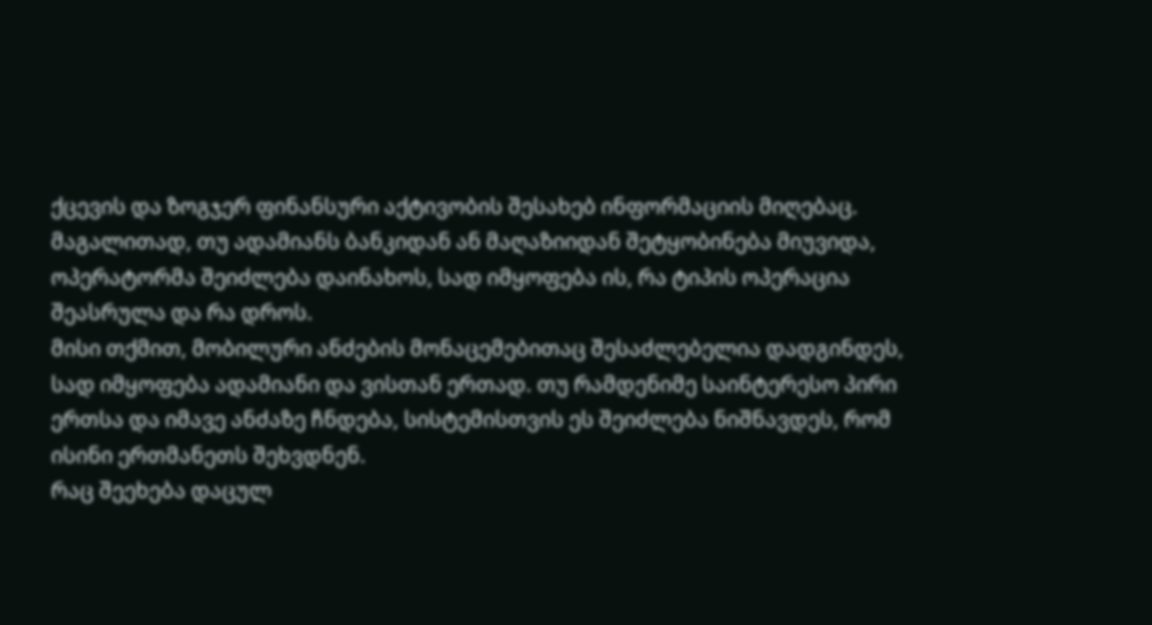ქცევის და ზოგჯერ ფინანსური აქტივობის შესახებ ინფორმაციის მიღებაც. მაგალითად, თუ ადამიანს ბანკიდან ან მაღაზიიდან შეტყობინება მიუვიდა, ოპერატორმა შეიძლება დაინახოს, სად იმყოფება ის, რა ტიპის ოპერაცია შეასრულა და რა დროს.
მისი თქმით, მობილური ანძების მონაცემებითაც შესაძლებელია დადგინდეს, სად იმყოფება ადამიანი და ვისთან ერთად. თუ რამდენიმე საინტერესო პირი ერთსა და იმავე ანძაზე ჩნდება, სისტემისთვის ეს შეიძლება ნიშნავდეს, რომ ისინი ერთმანეთს შეხვდნენ.
რაც შეეხება დაცულ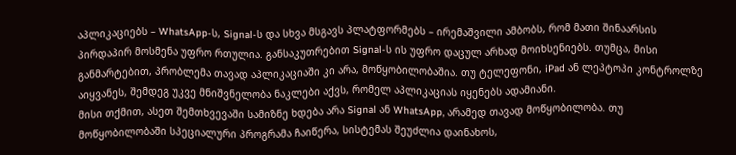აპლიკაციებს – WhatsApp-ს, Signal-ს და სხვა მსგავს პლატფორმებს – ირემაშვილი ამბობს, რომ მათი შინაარსის პირდაპირ მოსმენა უფრო რთულია. განსაკუთრებით Signal-ს ის უფრო დაცულ არხად მოიხსენიებს. თუმცა, მისი განმარტებით, პრობლემა თავად აპლიკაციაში კი არა, მოწყობილობაშია. თუ ტელეფონი, iPad ან ლეპტოპი კონტროლზე აიყვანეს, შემდეგ უკვე მნიშვნელობა ნაკლები აქვს, რომელ აპლიკაციას იყენებს ადამიანი.
მისი თქმით, ასეთ შემთხვევაში სამიზნე ხდება არა Signal ან WhatsApp, არამედ თავად მოწყობილობა. თუ მოწყობილობაში სპეციალური პროგრამა ჩაიწერა, სისტემას შეუძლია დაინახოს,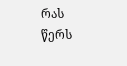რას წერს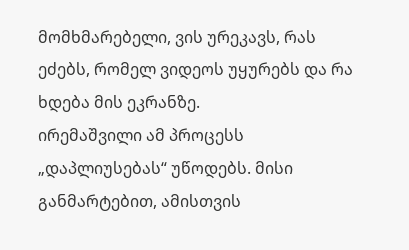მომხმარებელი, ვის ურეკავს, რას ეძებს, რომელ ვიდეოს უყურებს და რა ხდება მის ეკრანზე.
ირემაშვილი ამ პროცესს „დაპლიუსებას“ უწოდებს. მისი განმარტებით, ამისთვის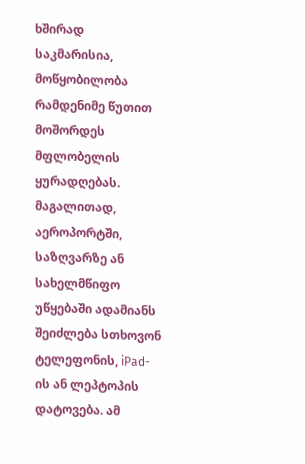ხშირად საკმარისია, მოწყობილობა რამდენიმე წუთით მოშორდეს მფლობელის ყურადღებას. მაგალითად, აეროპორტში, საზღვარზე ან სახელმწიფო უწყებაში ადამიანს შეიძლება სთხოვონ ტელეფონის, iPad-ის ან ლეპტოპის დატოვება. ამ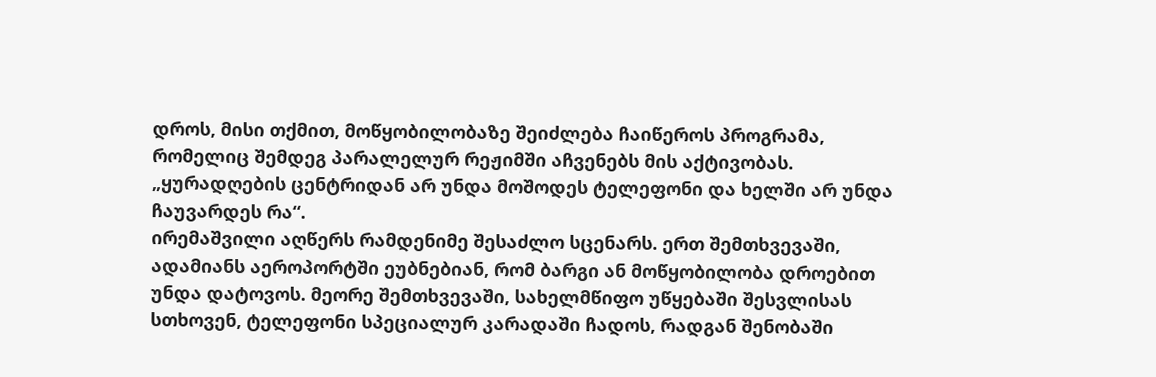დროს, მისი თქმით, მოწყობილობაზე შეიძლება ჩაიწეროს პროგრამა, რომელიც შემდეგ პარალელურ რეჟიმში აჩვენებს მის აქტივობას.
„ყურადღების ცენტრიდან არ უნდა მოშოდეს ტელეფონი და ხელში არ უნდა ჩაუვარდეს რა“.
ირემაშვილი აღწერს რამდენიმე შესაძლო სცენარს. ერთ შემთხვევაში, ადამიანს აეროპორტში ეუბნებიან, რომ ბარგი ან მოწყობილობა დროებით უნდა დატოვოს. მეორე შემთხვევაში, სახელმწიფო უწყებაში შესვლისას სთხოვენ, ტელეფონი სპეციალურ კარადაში ჩადოს, რადგან შენობაში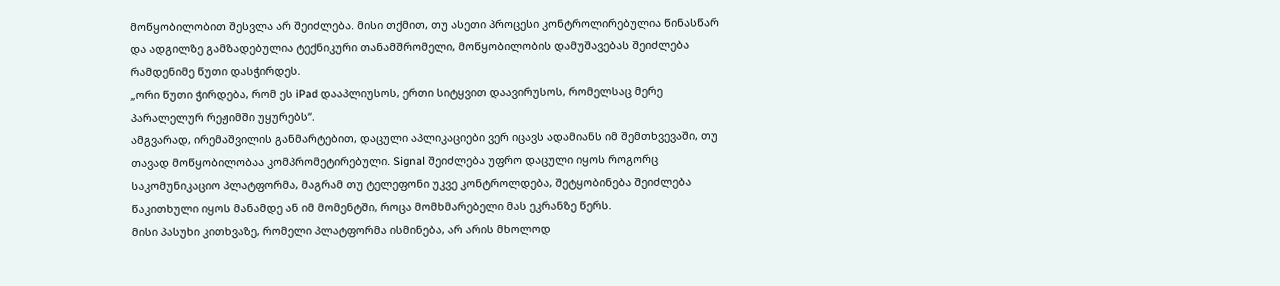მოწყობილობით შესვლა არ შეიძლება. მისი თქმით, თუ ასეთი პროცესი კონტროლირებულია წინასწარ და ადგილზე გამზადებულია ტექნიკური თანამშრომელი, მოწყობილობის დამუშავებას შეიძლება რამდენიმე წუთი დასჭირდეს.
„ორი წუთი ჭირდება, რომ ეს iPad დააპლიუსოს, ერთი სიტყვით დაავირუსოს, რომელსაც მერე პარალელურ რეჟიმში უყურებს“.
ამგვარად, ირემაშვილის განმარტებით, დაცული აპლიკაციები ვერ იცავს ადამიანს იმ შემთხვევაში, თუ თავად მოწყობილობაა კომპრომეტირებული. Signal შეიძლება უფრო დაცული იყოს როგორც საკომუნიკაციო პლატფორმა, მაგრამ თუ ტელეფონი უკვე კონტროლდება, შეტყობინება შეიძლება წაკითხული იყოს მანამდე ან იმ მომენტში, როცა მომხმარებელი მას ეკრანზე წერს.
მისი პასუხი კითხვაზე, რომელი პლატფორმა ისმინება, არ არის მხოლოდ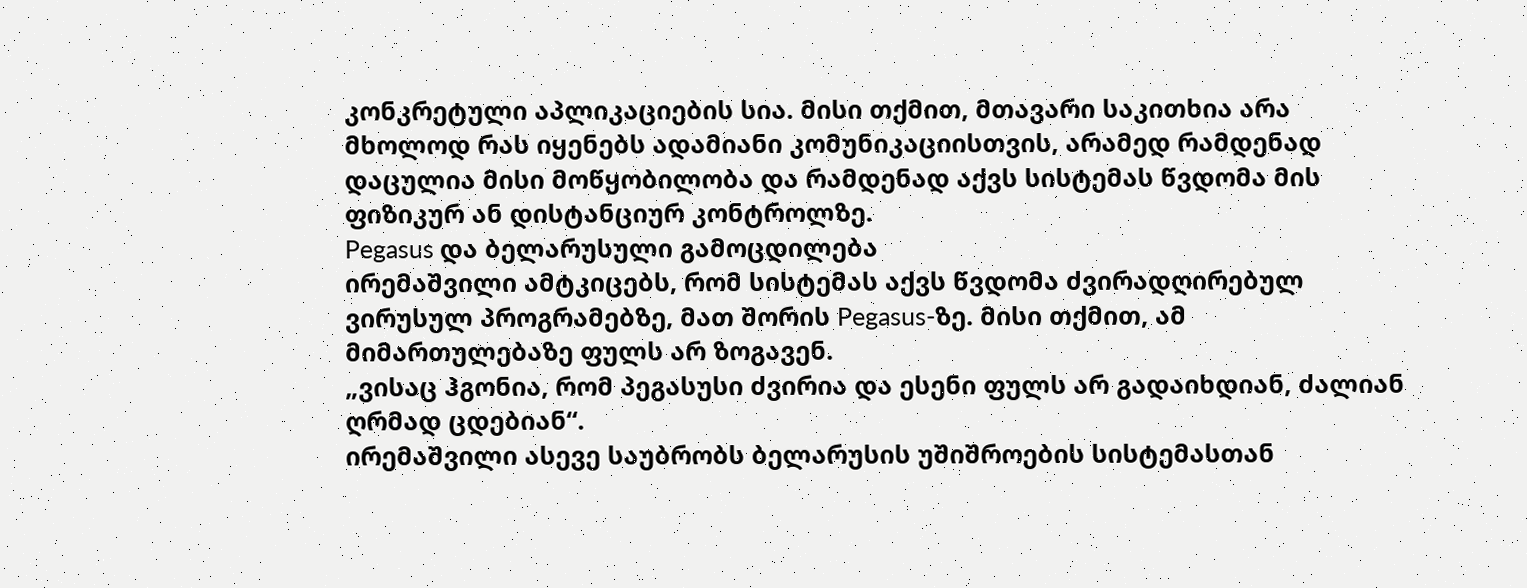კონკრეტული აპლიკაციების სია. მისი თქმით, მთავარი საკითხია არა მხოლოდ რას იყენებს ადამიანი კომუნიკაციისთვის, არამედ რამდენად დაცულია მისი მოწყობილობა და რამდენად აქვს სისტემას წვდომა მის ფიზიკურ ან დისტანციურ კონტროლზე.
Pegasus და ბელარუსული გამოცდილება
ირემაშვილი ამტკიცებს, რომ სისტემას აქვს წვდომა ძვირადღირებულ ვირუსულ პროგრამებზე, მათ შორის Pegasus-ზე. მისი თქმით, ამ მიმართულებაზე ფულს არ ზოგავენ.
„ვისაც ჰგონია, რომ პეგასუსი ძვირია და ესენი ფულს არ გადაიხდიან, ძალიან ღრმად ცდებიან“.
ირემაშვილი ასევე საუბრობს ბელარუსის უშიშროების სისტემასთან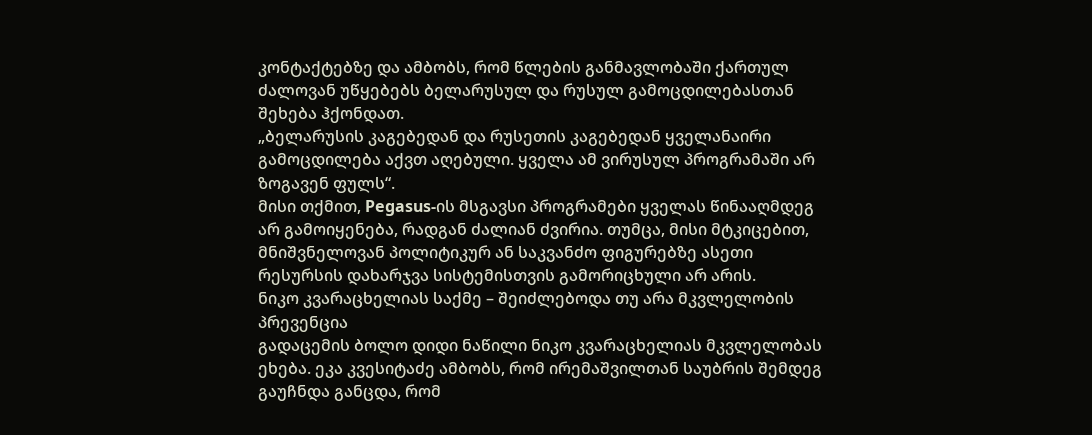კონტაქტებზე და ამბობს, რომ წლების განმავლობაში ქართულ ძალოვან უწყებებს ბელარუსულ და რუსულ გამოცდილებასთან შეხება ჰქონდათ.
„ბელარუსის კაგებედან და რუსეთის კაგებედან ყველანაირი გამოცდილება აქვთ აღებული. ყველა ამ ვირუსულ პროგრამაში არ ზოგავენ ფულს“.
მისი თქმით, Pegasus-ის მსგავსი პროგრამები ყველას წინააღმდეგ არ გამოიყენება, რადგან ძალიან ძვირია. თუმცა, მისი მტკიცებით, მნიშვნელოვან პოლიტიკურ ან საკვანძო ფიგურებზე ასეთი რესურსის დახარჯვა სისტემისთვის გამორიცხული არ არის.
ნიკო კვარაცხელიას საქმე – შეიძლებოდა თუ არა მკვლელობის პრევენცია
გადაცემის ბოლო დიდი ნაწილი ნიკო კვარაცხელიას მკვლელობას ეხება. ეკა კვესიტაძე ამბობს, რომ ირემაშვილთან საუბრის შემდეგ გაუჩნდა განცდა, რომ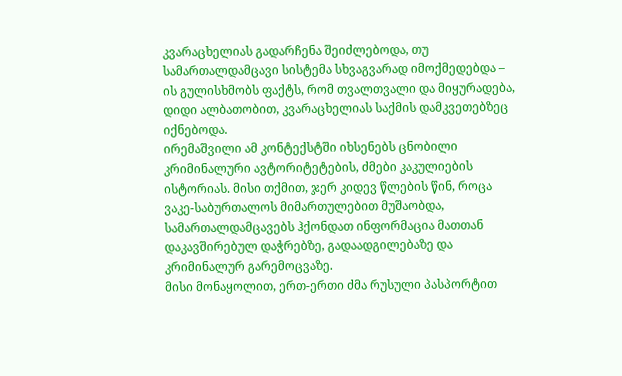კვარაცხელიას გადარჩენა შეიძლებოდა, თუ სამართალდამცავი სისტემა სხვაგვარად იმოქმედებდა – ის გულისხმობს ფაქტს, რომ თვალთვალი და მიყურადება, დიდი ალბათობით, კვარაცხელიას საქმის დამკვეთებზეც იქნებოდა.
ირემაშვილი ამ კონტექსტში იხსენებს ცნობილი კრიმინალური ავტორიტეტების, ძმები კაკულიების ისტორიას. მისი თქმით, ჯერ კიდევ წლების წინ, როცა ვაკე-საბურთალოს მიმართულებით მუშაობდა, სამართალდამცავებს ჰქონდათ ინფორმაცია მათთან დაკავშირებულ დაჭრებზე, გადაადგილებაზე და კრიმინალურ გარემოცვაზე.
მისი მონაყოლით, ერთ-ერთი ძმა რუსული პასპორტით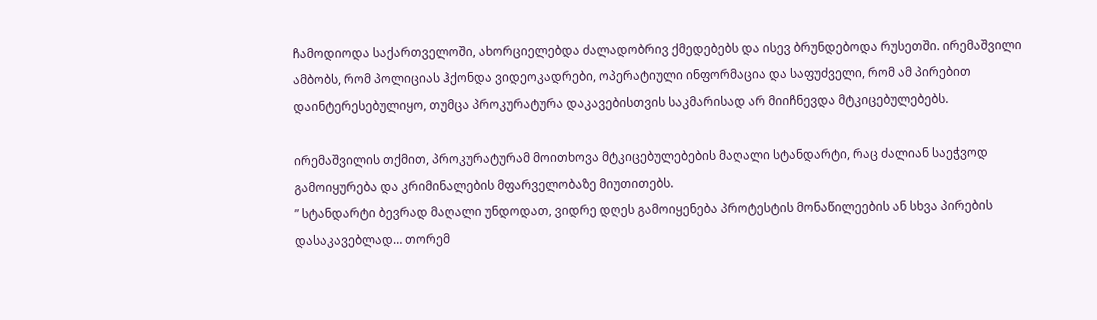ჩამოდიოდა საქართველოში, ახორციელებდა ძალადობრივ ქმედებებს და ისევ ბრუნდებოდა რუსეთში. ირემაშვილი ამბობს, რომ პოლიციას ჰქონდა ვიდეოკადრები, ოპერატიული ინფორმაცია და საფუძველი, რომ ამ პირებით დაინტერესებულიყო, თუმცა პროკურატურა დაკავებისთვის საკმარისად არ მიიჩნევდა მტკიცებულებებს.

ირემაშვილის თქმით, პროკურატურამ მოითხოვა მტკიცებულებების მაღალი სტანდარტი, რაც ძალიან საეჭვოდ გამოიყურება და კრიმინალების მფარველობაზე მიუთითებს.
” სტანდარტი ბევრად მაღალი უნდოდათ, ვიდრე დღეს გამოიყენება პროტესტის მონაწილეების ან სხვა პირების დასაკავებლად… თორემ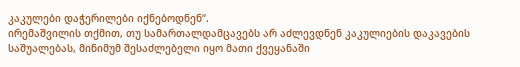კაკულები დაჭერილები იქნებოდნენ“.
ირემაშვილის თქმით, თუ სამართალდამცავებს არ აძლევდნენ კაკულიების დაკავების საშუალებას, მინიმუმ შესაძლებელი იყო მათი ქვეყანაში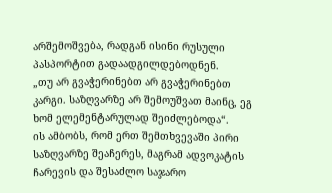არშემოშვება, რადგან ისინი რუსული პასპორტით გადაადგილდებოდნენ.
„თუ არ გვაჭერინებთ არ გვაჭერინებთ კარგი. საზღვარზე არ შემოუშვათ მაინც, ეგ ხომ ელემენტარულად შეიძლებოდა“.
ის ამბობს, რომ ერთ შემთხვევაში პირი საზღვარზე შეაჩერეს, მაგრამ ადვოკატის ჩარევის და შესაძლო საჯარო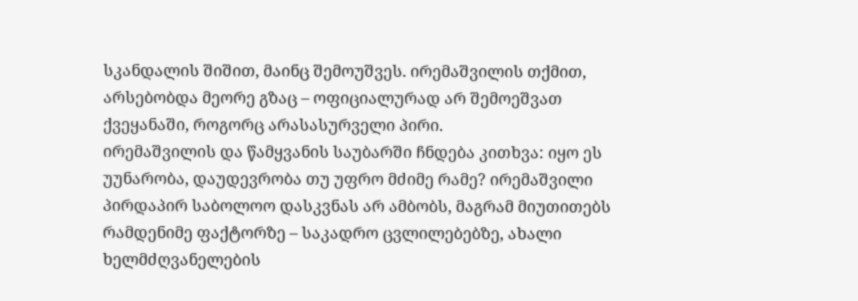სკანდალის შიშით, მაინც შემოუშვეს. ირემაშვილის თქმით, არსებობდა მეორე გზაც – ოფიციალურად არ შემოეშვათ ქვეყანაში, როგორც არასასურველი პირი.
ირემაშვილის და წამყვანის საუბარში ჩნდება კითხვა: იყო ეს უუნარობა, დაუდევრობა თუ უფრო მძიმე რამე? ირემაშვილი პირდაპირ საბოლოო დასკვნას არ ამბობს, მაგრამ მიუთითებს რამდენიმე ფაქტორზე – საკადრო ცვლილებებზე, ახალი ხელმძღვანელების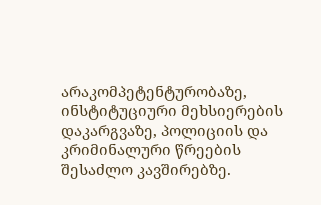არაკომპეტენტურობაზე, ინსტიტუციური მეხსიერების დაკარგვაზე, პოლიციის და კრიმინალური წრეების შესაძლო კავშირებზე.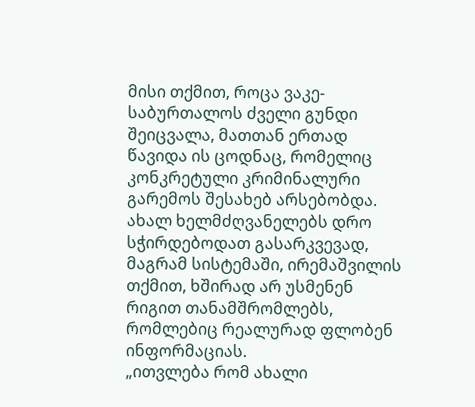მისი თქმით, როცა ვაკე-საბურთალოს ძველი გუნდი შეიცვალა, მათთან ერთად წავიდა ის ცოდნაც, რომელიც კონკრეტული კრიმინალური გარემოს შესახებ არსებობდა. ახალ ხელმძღვანელებს დრო სჭირდებოდათ გასარკვევად, მაგრამ სისტემაში, ირემაშვილის თქმით, ხშირად არ უსმენენ რიგით თანამშრომლებს, რომლებიც რეალურად ფლობენ ინფორმაციას.
„ითვლება რომ ახალი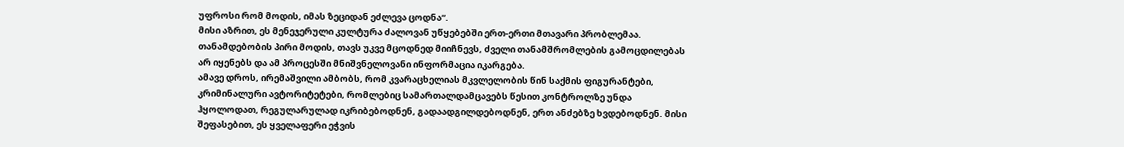უფროსი რომ მოდის, იმას ზეციდან ეძლევა ცოდნა“.
მისი აზრით, ეს მენეჯერული კულტურა ძალოვან უწყებებში ერთ-ერთი მთავარი პრობლემაა. თანამდებობის პირი მოდის, თავს უკვე მცოდნედ მიიჩნევს, ძველი თანამშრომლების გამოცდილებას არ იყენებს და ამ პროცესში მნიშვნელოვანი ინფორმაცია იკარგება.
ამავე დროს, ირემაშვილი ამბობს, რომ კვარაცხელიას მკვლელობის წინ საქმის ფიგურანტები, კრიმინალური ავტორიტეტები, რომლებიც სამართალდამცავებს წესით კონტროლზე უნდა ჰყოლოდათ, რეგულარულად იკრიბებოდნენ, გადაადგილდებოდნენ, ერთ ანძებზე ხვდებოდნენ. მისი შეფასებით, ეს ყველაფერი ეჭვის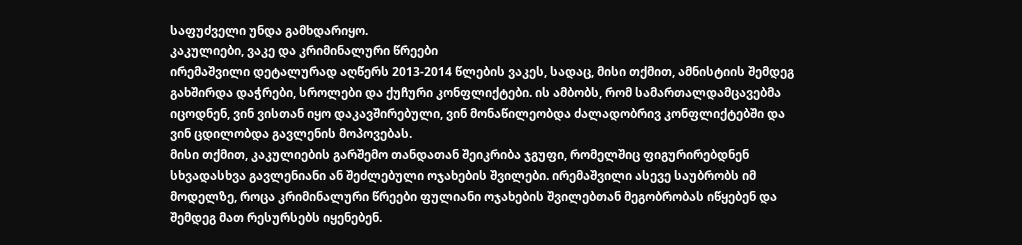საფუძველი უნდა გამხდარიყო.
კაკულიები, ვაკე და კრიმინალური წრეები
ირემაშვილი დეტალურად აღწერს 2013-2014 წლების ვაკეს, სადაც, მისი თქმით, ამნისტიის შემდეგ გახშირდა დაჭრები, სროლები და ქუჩური კონფლიქტები. ის ამბობს, რომ სამართალდამცავებმა იცოდნენ, ვინ ვისთან იყო დაკავშირებული, ვინ მონაწილეობდა ძალადობრივ კონფლიქტებში და ვინ ცდილობდა გავლენის მოპოვებას.
მისი თქმით, კაკულიების გარშემო თანდათან შეიკრიბა ჯგუფი, რომელშიც ფიგურირებდნენ სხვადასხვა გავლენიანი ან შეძლებული ოჯახების შვილები. ირემაშვილი ასევე საუბრობს იმ მოდელზე, როცა კრიმინალური წრეები ფულიანი ოჯახების შვილებთან მეგობრობას იწყებენ და შემდეგ მათ რესურსებს იყენებენ.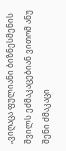„ვიღაცა ფულიანი ბიზნესმენის შვილს ეძმაკაცებიან ვითომ ანუ შენი ძმაკაცი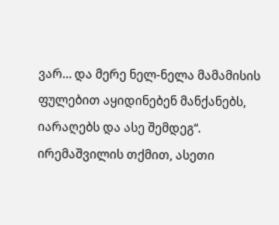ვარ… და მერე ნელ-ნელა მამამისის ფულებით აყიდინებენ მანქანებს, იარაღებს და ასე შემდეგ“.
ირემაშვილის თქმით, ასეთი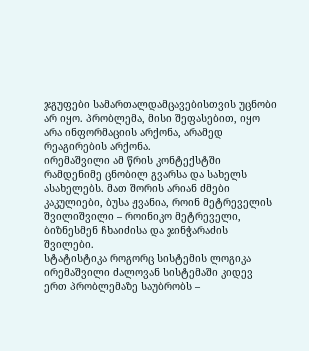ჯგუფები სამართალდამცავებისთვის უცნობი არ იყო. პრობლემა, მისი შეფასებით, იყო არა ინფორმაციის არქონა, არამედ რეაგირების არქონა.
ირემაშვილი ამ წრის კონტექსტში რამდენიმე ცნობილ გვარსა და სახელს ასახელებს. მათ შორის არიან ძმები კაკულიები, ბუსა ჟვანია, როინ მეტრეველის შვილიშვილი – როინიკო მეტრეველი, ბიზნესმენ ჩხაიძისა და ჯინჭარაძის შვილები.
სტატისტიკა როგორც სისტემის ლოგიკა
ირემაშვილი ძალოვან სისტემაში კიდევ ერთ პრობლემაზე საუბრობს –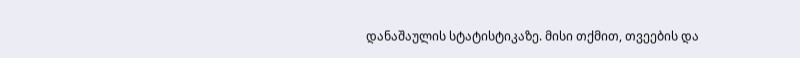დანაშაულის სტატისტიკაზე. მისი თქმით, თვეების და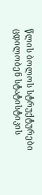წლის ბოლოს სტრუქტურები ცდილობენ სტატისტიკის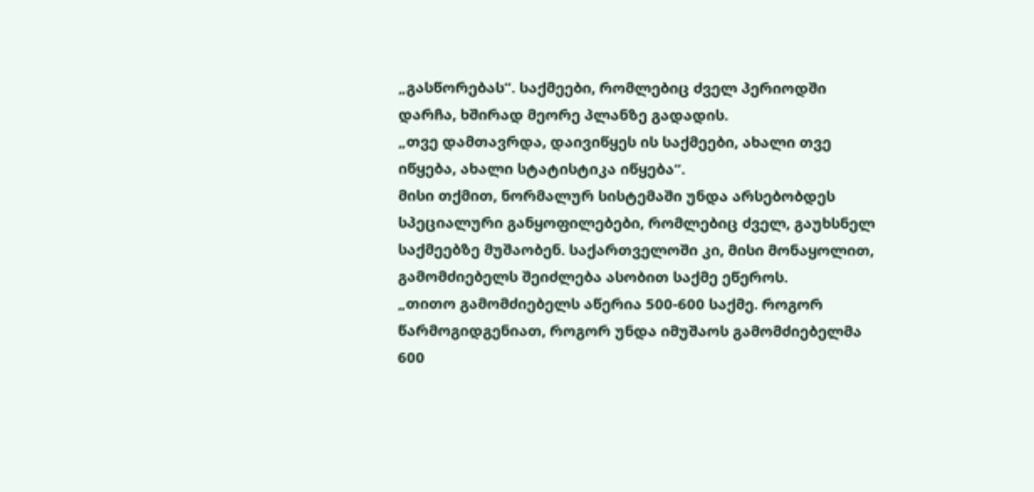„გასწორებას“. საქმეები, რომლებიც ძველ პერიოდში დარჩა, ხშირად მეორე პლანზე გადადის.
„თვე დამთავრდა, დაივიწყეს ის საქმეები, ახალი თვე იწყება, ახალი სტატისტიკა იწყება“.
მისი თქმით, ნორმალურ სისტემაში უნდა არსებობდეს სპეციალური განყოფილებები, რომლებიც ძველ, გაუხსნელ საქმეებზე მუშაობენ. საქართველოში კი, მისი მონაყოლით, გამომძიებელს შეიძლება ასობით საქმე ეწეროს.
„თითო გამომძიებელს აწერია 500-600 საქმე. როგორ წარმოგიდგენიათ, როგორ უნდა იმუშაოს გამომძიებელმა 600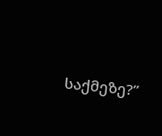საქმეზე?”